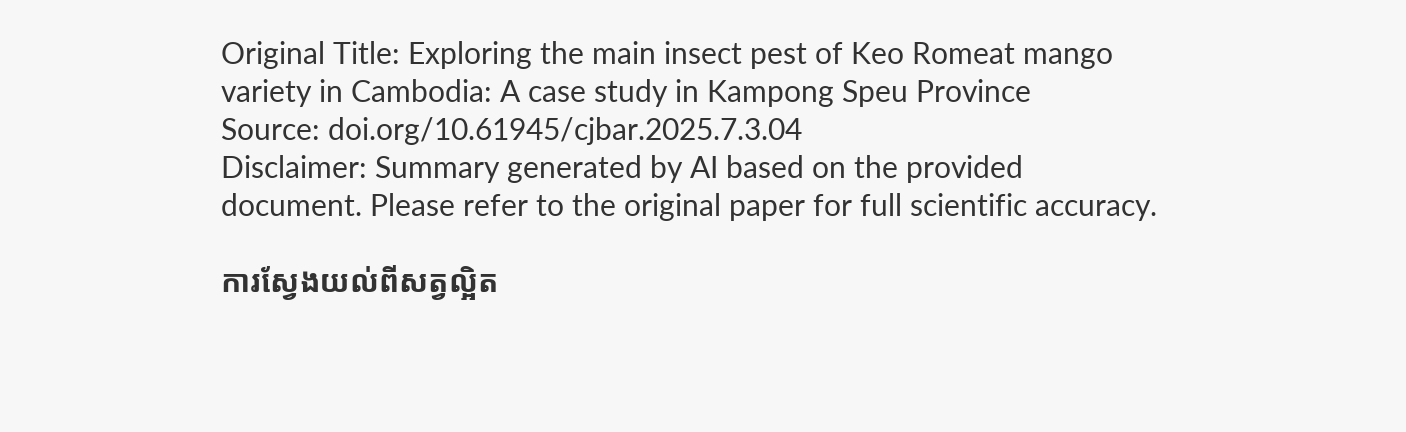Original Title: Exploring the main insect pest of Keo Romeat mango variety in Cambodia: A case study in Kampong Speu Province
Source: doi.org/10.61945/cjbar.2025.7.3.04
Disclaimer: Summary generated by AI based on the provided document. Please refer to the original paper for full scientific accuracy.

ការស្វែងយល់ពីសត្វល្អិត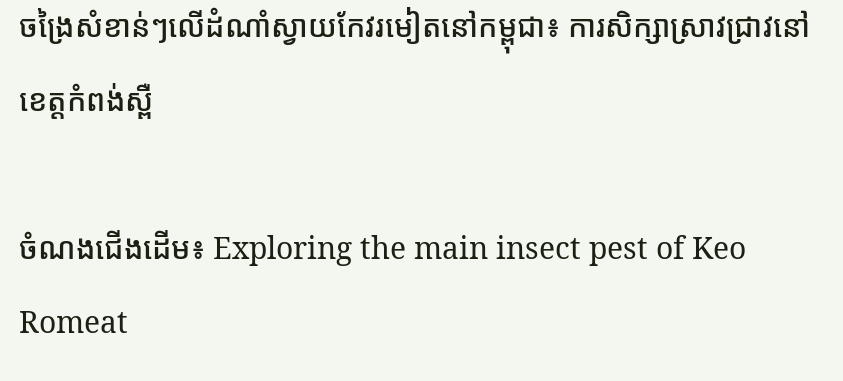ចង្រៃសំខាន់ៗលើដំណាំស្វាយកែវរមៀតនៅកម្ពុជា៖ ការសិក្សាស្រាវជ្រាវនៅខេត្តកំពង់ស្ពឺ

ចំណងជើងដើម៖ Exploring the main insect pest of Keo Romeat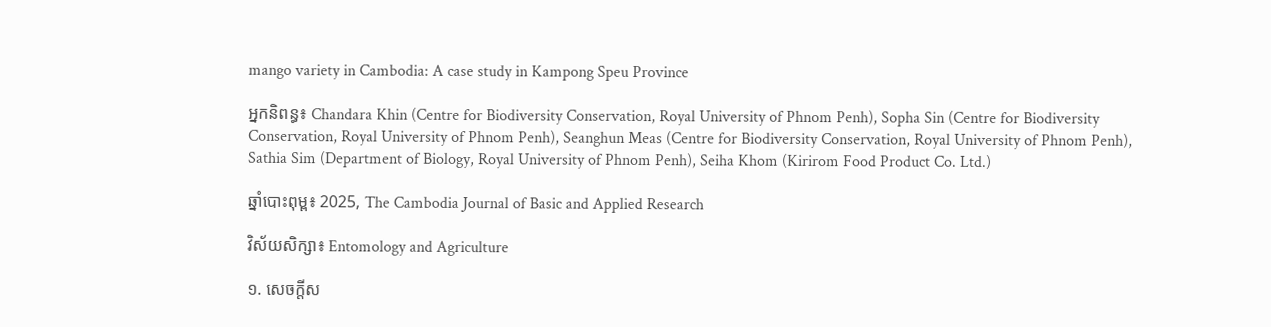mango variety in Cambodia: A case study in Kampong Speu Province

អ្នកនិពន្ធ៖ Chandara Khin (Centre for Biodiversity Conservation, Royal University of Phnom Penh), Sopha Sin (Centre for Biodiversity Conservation, Royal University of Phnom Penh), Seanghun Meas (Centre for Biodiversity Conservation, Royal University of Phnom Penh), Sathia Sim (Department of Biology, Royal University of Phnom Penh), Seiha Khom (Kirirom Food Product Co. Ltd.)

ឆ្នាំបោះពុម្ព៖ 2025, The Cambodia Journal of Basic and Applied Research

វិស័យសិក្សា៖ Entomology and Agriculture

១. សេចក្តីស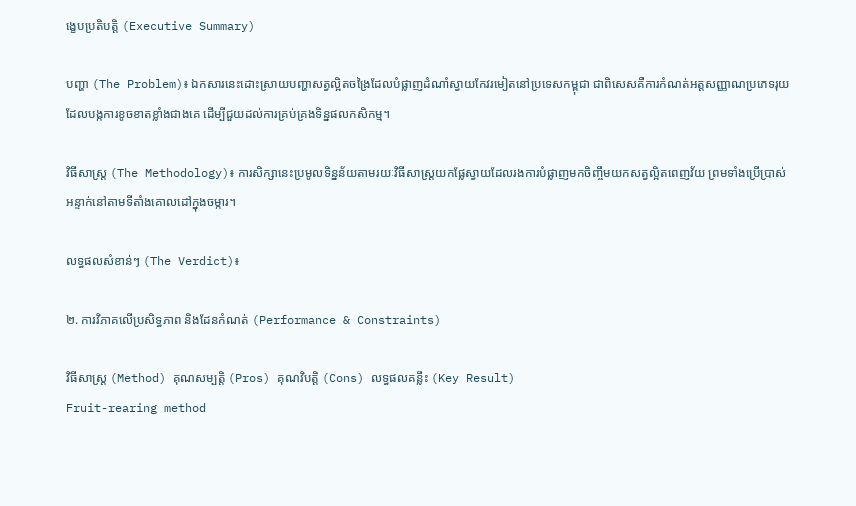ង្ខេបប្រតិបត្តិ (Executive Summary)

បញ្ហា (The Problem)៖ ឯកសារនេះដោះស្រាយបញ្ហាសត្វល្អិតចង្រៃដែលបំផ្លាញដំណាំស្វាយកែវរមៀតនៅប្រទេសកម្ពុជា ជាពិសេសគឺការកំណត់អត្តសញ្ញាណប្រភេទរុយដែលបង្កការខូចខាតខ្លាំងជាងគេ ដើម្បីជួយដល់ការគ្រប់គ្រងទិន្នផលកសិកម្ម។

វិធីសាស្ត្រ (The Methodology)៖ ការសិក្សានេះប្រមូលទិន្នន័យតាមរយៈវិធីសាស្ត្រយកផ្លែស្វាយដែលរងការបំផ្លាញមកចិញ្ចឹមយកសត្វល្អិតពេញវ័យ ព្រមទាំងប្រើប្រាស់អន្ទាក់នៅតាមទីតាំងគោលដៅក្នុងចម្ការ។

លទ្ធផលសំខាន់ៗ (The Verdict)៖

២. ការវិភាគលើប្រសិទ្ធភាព និងដែនកំណត់ (Performance & Constraints)

វិធីសាស្ត្រ (Method) គុណសម្បត្តិ (Pros) គុណវិបត្តិ (Cons) លទ្ធផលគន្លឹះ (Key Result)
Fruit-rearing method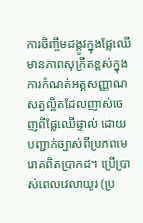ការចិញ្ចឹមដង្កូវក្នុងផ្លែឈើ
មានភាពសុក្រឹតខ្ពស់ក្នុងការកំណត់អត្តសញ្ញាណសត្វល្អិតដែលញាស់ចេញពីផ្លែឈើផ្ទាល់ ដោយបញ្ជាក់ច្បាស់ពីប្រភពមេរោគពិតប្រាកដ។ ប្រើប្រាស់ពេលវេលាយូរ (ប្រ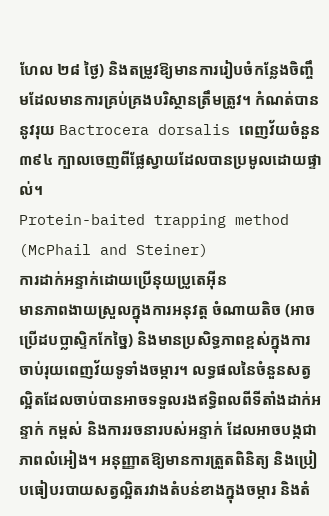ហែល ២៨ ថ្ងៃ) និងតម្រូវឱ្យមានការរៀបចំកន្លែងចិញ្ចឹមដែលមានការគ្រប់គ្រងបរិស្ថានត្រឹមត្រូវ។ កំណត់បាននូវរុយ Bactrocera dorsalis ពេញវ័យចំនួន ៣៩៤ ក្បាលចេញពីផ្លែស្វាយដែលបានប្រមូលដោយផ្ទាល់។
Protein-baited trapping method (McPhail and Steiner)
ការដាក់អន្ទាក់ដោយប្រើនុយប្រូតេអ៊ីន
មានភាពងាយស្រួលក្នុងការអនុវត្ត ចំណាយតិច (អាចប្រើដបប្លាស្ទិកកែច្នៃ) និងមានប្រសិទ្ធភាពខ្ពស់ក្នុងការចាប់រុយពេញវ័យទូទាំងចម្ការ។ លទ្ធផលនៃចំនួនសត្វល្អិតដែលចាប់បានអាចទទួលរងឥទ្ធិពលពីទីតាំងដាក់អន្ទាក់ កម្ពស់ និងការរចនារបស់អន្ទាក់ ដែលអាចបង្កជាភាពលំអៀង។ អនុញ្ញាតឱ្យមានការត្រួតពិនិត្យ និងប្រៀបធៀបរបាយសត្វល្អិតរវាងតំបន់ខាងក្នុងចម្ការ និងតំ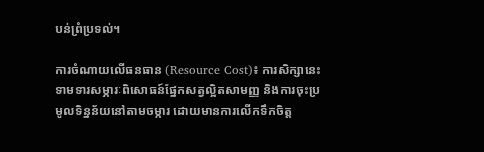បន់ព្រំប្រទល់។

ការចំណាយលើធនធាន (Resource Cost)៖ ការសិក្សានេះទាមទារសម្ភារៈពិសោធន៍ផ្នែកសត្វល្អិតសាមញ្ញ និងការចុះប្រមូលទិន្នន័យនៅតាមចម្ការ ដោយមានការលើកទឹកចិត្ត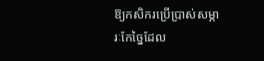ឱ្យកសិករប្រើប្រាស់សម្ភារៈកែច្នៃដែល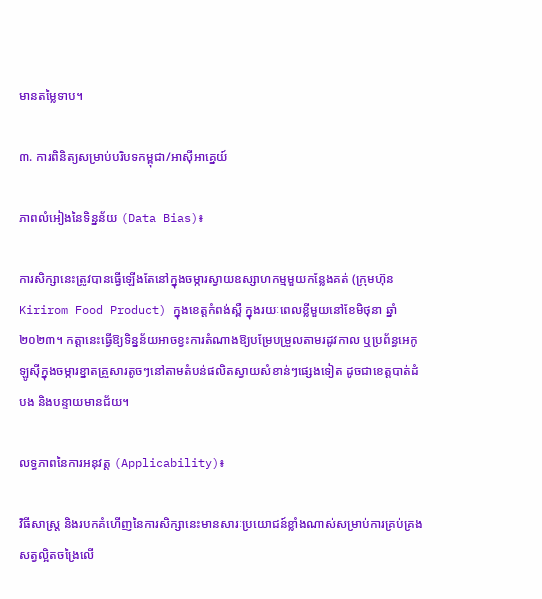មានតម្លៃទាប។

៣. ការពិនិត្យសម្រាប់បរិបទកម្ពុជា/អាស៊ីអាគ្នេយ៍

ភាពលំអៀងនៃទិន្នន័យ (Data Bias)៖

ការសិក្សានេះត្រូវបានធ្វើឡើងតែនៅក្នុងចម្ការស្វាយឧស្សាហកម្មមួយកន្លែងគត់ (ក្រុមហ៊ុន Kirirom Food Product) ក្នុងខេត្តកំពង់ស្ពឺ ក្នុងរយៈពេលខ្លីមួយនៅខែមិថុនា ឆ្នាំ២០២៣។ កត្តានេះធ្វើឱ្យទិន្នន័យអាចខ្វះការតំណាងឱ្យបម្រែបម្រួលតាមរដូវកាល ឬប្រព័ន្ធអេកូឡូស៊ីក្នុងចម្ការខ្នាតគ្រួសារតូចៗនៅតាមតំបន់ផលិតស្វាយសំខាន់ៗផ្សេងទៀត ដូចជាខេត្តបាត់ដំបង និងបន្ទាយមានជ័យ។

លទ្ធភាពនៃការអនុវត្ត (Applicability)៖

វិធីសាស្ត្រ និងរបកគំហើញនៃការសិក្សានេះមានសារៈប្រយោជន៍ខ្លាំងណាស់សម្រាប់ការគ្រប់គ្រងសត្វល្អិតចង្រៃលើ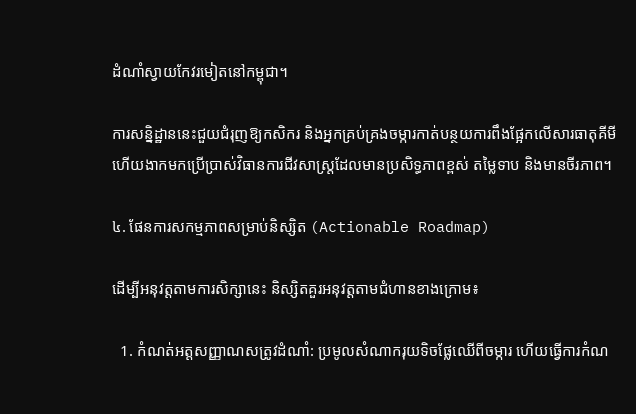ដំណាំស្វាយកែវរមៀតនៅកម្ពុជា។

ការសន្និដ្ឋាននេះជួយជំរុញឱ្យកសិករ និងអ្នកគ្រប់គ្រងចម្ការកាត់បន្ថយការពឹងផ្អែកលើសារធាតុគីមី ហើយងាកមកប្រើប្រាស់វិធានការជីវសាស្ត្រដែលមានប្រសិទ្ធភាពខ្ពស់ តម្លៃទាប និងមានចីរភាព។

៤. ផែនការសកម្មភាពសម្រាប់និស្សិត (Actionable Roadmap)

ដើម្បីអនុវត្តតាមការសិក្សានេះ និស្សិតគួរអនុវត្តតាមជំហានខាងក្រោម៖

  1. កំណត់អត្តសញ្ញាណសត្រូវដំណាំ: ប្រមូលសំណាករុយទិចផ្លែឈើពីចម្ការ ហើយធ្វើការកំណ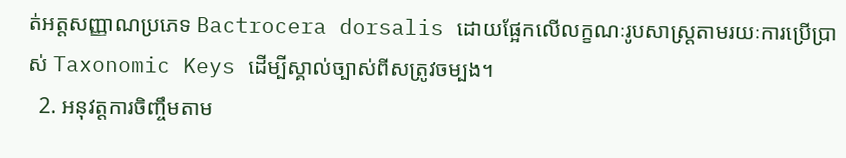ត់អត្តសញ្ញាណប្រភេទ Bactrocera dorsalis ដោយផ្អែកលើលក្ខណៈរូបសាស្ត្រតាមរយៈការប្រើប្រាស់ Taxonomic Keys ដើម្បីស្គាល់ច្បាស់ពីសត្រូវចម្បង។
  2. អនុវត្តការចិញ្ចឹមតាម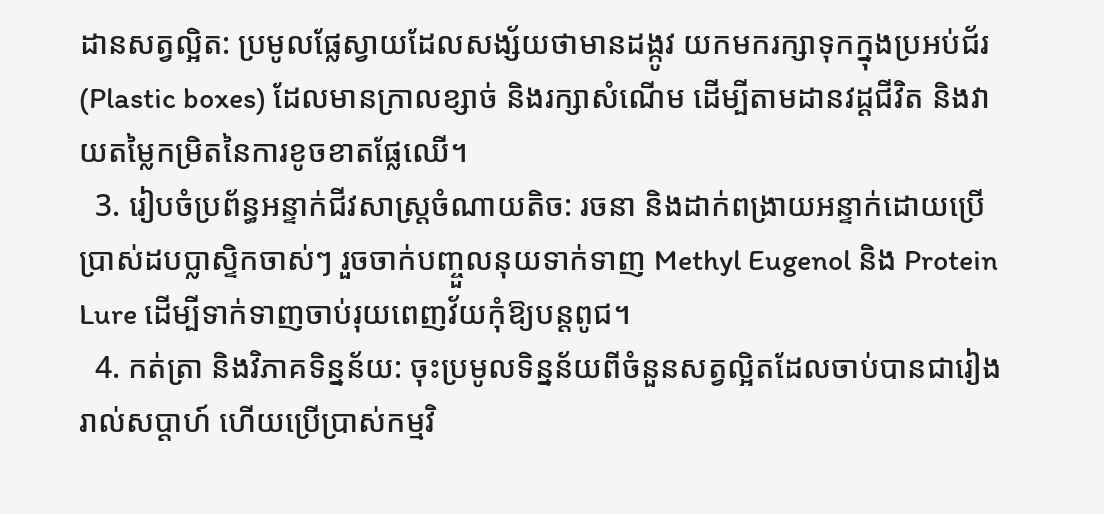ដានសត្វល្អិត: ប្រមូលផ្លែស្វាយដែលសង្ស័យថាមានដង្កូវ យកមករក្សាទុកក្នុងប្រអប់ជ័រ (Plastic boxes) ដែលមានក្រាលខ្សាច់ និងរក្សាសំណើម ដើម្បីតាមដានវដ្តជីវិត និងវាយតម្លៃកម្រិតនៃការខូចខាតផ្លែឈើ។
  3. រៀបចំប្រព័ន្ធអន្ទាក់ជីវសាស្ត្រចំណាយតិច: រចនា និងដាក់ពង្រាយអន្ទាក់ដោយប្រើប្រាស់ដបប្លាស្ទិកចាស់ៗ រួចចាក់បញ្ចួលនុយទាក់ទាញ Methyl Eugenol និង Protein Lure ដើម្បីទាក់ទាញចាប់រុយពេញវ័យកុំឱ្យបន្តពូជ។
  4. កត់ត្រា និងវិភាគទិន្នន័យ: ចុះប្រមូលទិន្នន័យពីចំនួនសត្វល្អិតដែលចាប់បានជារៀងរាល់សប្តាហ៍ ហើយប្រើប្រាស់កម្មវិ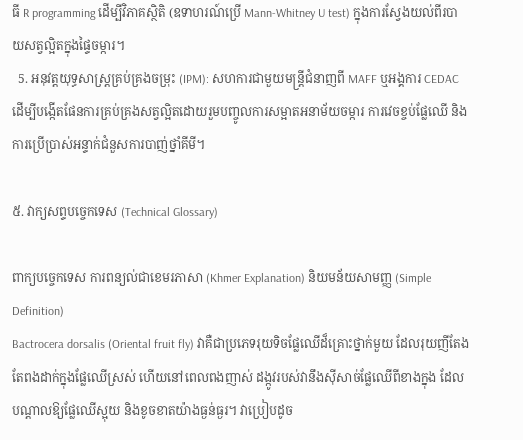ធី R programming ដើម្បីវិភាគស្ថិតិ (ឧទាហរណ៍ប្រើ Mann-Whitney U test) ក្នុងការស្វែងយល់ពីរបាយសត្វល្អិតក្នុងផ្ទៃចម្ការ។
  5. អនុវត្តយុទ្ធសាស្ត្រគ្រប់គ្រងចម្រុះ (IPM): សហការជាមួយមន្ត្រីជំនាញពី MAFF ឬអង្គការ CEDAC ដើម្បីបង្កើតផែនការគ្រប់គ្រងសត្វល្អិតដោយរួមបញ្ចូលការសម្អាតអនាម័យចម្ការ ការវេចខ្ចប់ផ្លែឈើ និងការប្រើប្រាស់អន្ទាក់ជំនួសការបាញ់ថ្នាំគីមី។

៥. វាក្យសព្ទបច្ចេកទេស (Technical Glossary)

ពាក្យបច្ចេកទេស ការពន្យល់ជាខេមរភាសា (Khmer Explanation) និយមន័យសាមញ្ញ (Simple Definition)
Bactrocera dorsalis (Oriental fruit fly) វាគឺជាប្រភេទរុយទិចផ្លែឈើដ៏គ្រោះថ្នាក់មួយ ដែលរុយញីតែងតែពងដាក់ក្នុងផ្លែឈើស្រស់ ហើយនៅពេលពងញាស់ ដង្កូវរបស់វានឹងស៊ីសាច់ផ្លែឈើពីខាងក្នុង ដែលបណ្តាលឱ្យផ្លែឈើស្អុយ និងខូចខាតយ៉ាងធ្ងន់ធ្ងរ។ វាប្រៀបដូច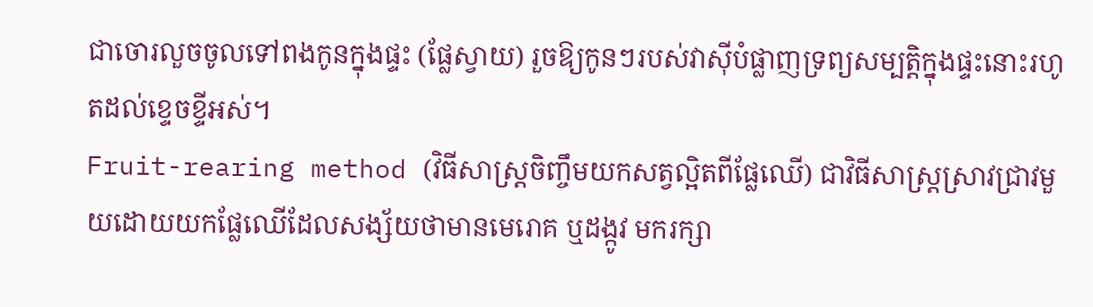ជាចោរលួចចូលទៅពងកូនក្នុងផ្ទះ (ផ្លែស្វាយ) រួចឱ្យកូនៗរបស់វាស៊ីបំផ្លាញទ្រព្យសម្បត្តិក្នុងផ្ទះនោះរហូតដល់ខ្ទេចខ្ទីអស់។
Fruit-rearing method (វិធីសាស្ត្រចិញ្ចឹមយកសត្វល្អិតពីផ្លែឈើ) ជាវិធីសាស្ត្រស្រាវជ្រាវមួយដោយយកផ្លែឈើដែលសង្ស័យថាមានមេរោគ ឬដង្កូវ មករក្សា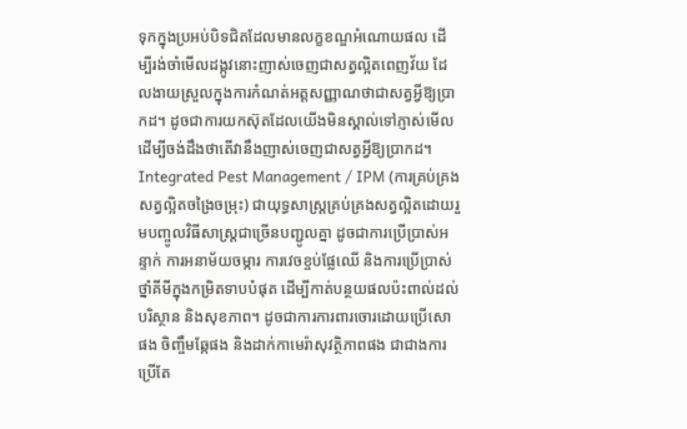ទុកក្នុងប្រអប់បិទជិតដែលមានលក្ខខណ្ឌអំណោយផល ដើម្បីរង់ចាំមើលដង្កូវនោះញាស់ចេញជាសត្វល្អិតពេញវ័យ ដែលងាយស្រួលក្នុងការកំណត់អត្តសញ្ញាណថាជាសត្វអ្វីឱ្យប្រាកដ។ ដូចជាការយកស៊ុតដែលយើងមិនស្គាល់ទៅភ្ញាស់មើល ដើម្បីចង់ដឹងថាតើវានឹងញាស់ចេញជាសត្វអ្វីឱ្យប្រាកដ។
Integrated Pest Management / IPM (ការគ្រប់គ្រងសត្វល្អិតចង្រៃចម្រុះ) ជាយុទ្ធសាស្ត្រគ្រប់គ្រងសត្វល្អិតដោយរួមបញ្ចូលវិធីសាស្ត្រជាច្រើនបញ្ជូលគ្នា ដូចជាការប្រើប្រាស់អន្ទាក់ ការអនាម័យចម្ការ ការវេចខ្ចប់ផ្លែឈើ និងការប្រើប្រាស់ថ្នាំគីមីក្នុងកម្រិតទាបបំផុត ដើម្បីកាត់បន្ថយផលប៉ះពាល់ដល់បរិស្ថាន និងសុខភាព។ ដូចជាការការពារចោរដោយប្រើសោផង ចិញ្ចឹមឆ្កែផង និងដាក់កាមេរ៉ាសុវត្ថិភាពផង ជាជាងការប្រើតែ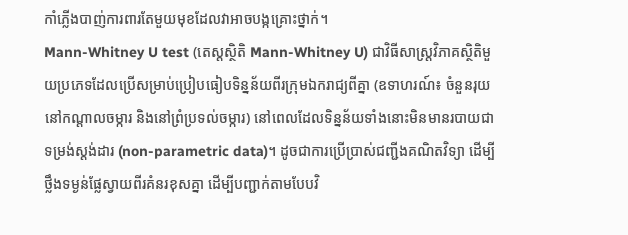កាំភ្លើងបាញ់ការពារតែមួយមុខដែលវាអាចបង្កគ្រោះថ្នាក់។
Mann-Whitney U test (តេស្តស្ថិតិ Mann-Whitney U) ជាវិធីសាស្ត្រវិភាគស្ថិតិមួយប្រភេទដែលប្រើសម្រាប់ប្រៀបធៀបទិន្នន័យពីរក្រុមឯករាជ្យពីគ្នា (ឧទាហរណ៍៖ ចំនួនរុយនៅកណ្តាលចម្ការ និងនៅព្រំប្រទល់ចម្ការ) នៅពេលដែលទិន្នន័យទាំងនោះមិនមានរបាយជាទម្រង់ស្តង់ដារ (non-parametric data)។ ដូចជាការប្រើប្រាស់ជញ្ជីងគណិតវិទ្យា ដើម្បីថ្លឹងទម្ងន់ផ្លែស្វាយពីរគំនរខុសគ្នា ដើម្បីបញ្ជាក់តាមបែបវិ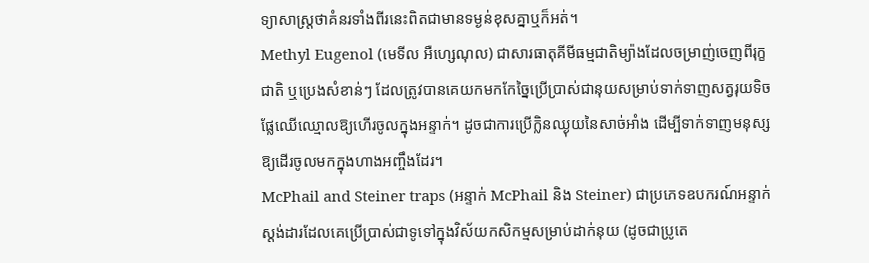ទ្យាសាស្ត្រថាគំនរទាំងពីរនេះពិតជាមានទម្ងន់ខុសគ្នាឬក៏អត់។
Methyl Eugenol (មេទីល អឺហ្សេណុល) ជាសារធាតុគីមីធម្មជាតិម្យ៉ាងដែលចម្រាញ់ចេញពីរុក្ខជាតិ ឬប្រេងសំខាន់ៗ ដែលត្រូវបានគេយកមកកែច្នៃប្រើប្រាស់ជានុយសម្រាប់ទាក់ទាញសត្វរុយទិចផ្លែឈើឈ្មោលឱ្យហើរចូលក្នុងអន្ទាក់។ ដូចជាការប្រើក្លិនឈ្ងុយនៃសាច់អាំង ដើម្បីទាក់ទាញមនុស្សឱ្យដើរចូលមកក្នុងហាងអញ្ចឹងដែរ។
McPhail and Steiner traps (អន្ទាក់ McPhail និង Steiner) ជាប្រភេទឧបករណ៍អន្ទាក់ស្តង់ដារដែលគេប្រើប្រាស់ជាទូទៅក្នុងវិស័យកសិកម្មសម្រាប់ដាក់នុយ (ដូចជាប្រូតេ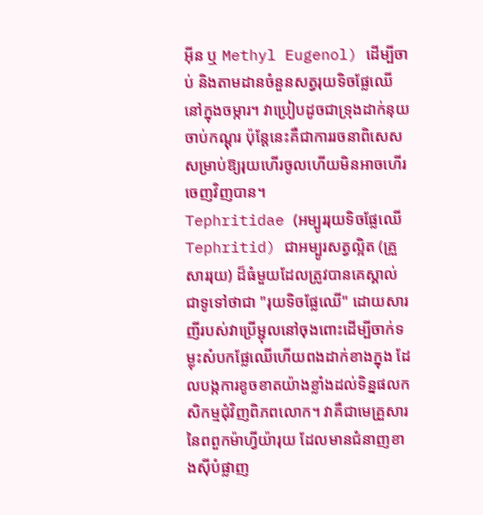អ៊ីន ឬ Methyl Eugenol) ដើម្បីចាប់ និងតាមដានចំនួនសត្វរុយទិចផ្លែឈើនៅក្នុងចម្ការ។ វាប្រៀបដូចជាទ្រុងដាក់នុយចាប់កណ្តុរ ប៉ុន្តែនេះគឺជាការរចនាពិសេសសម្រាប់ឱ្យរុយហើរចូលហើយមិនអាចហើរចេញវិញបាន។
Tephritidae (អម្បូររុយទិចផ្លែឈើ Tephritid) ជាអម្បូរសត្វល្អិត (គ្រួសាររុយ) ដ៏ធំមួយដែលត្រូវបានគេស្គាល់ជាទូទៅថាជា "រុយទិចផ្លែឈើ" ដោយសារញីរបស់វាប្រើម្ជុលនៅចុងពោះដើម្បីចាក់ទម្លុះសំបកផ្លែឈើហើយពងដាក់ខាងក្នុង ដែលបង្កការខូចខាតយ៉ាងខ្លាំងដល់ទិន្នផលកសិកម្មជុំវិញពិភពលោក។ វាគឺជាមេគ្រួសារនៃពពួកម៉ាហ្វីយ៉ារុយ ដែលមានជំនាញខាងស៊ីបំផ្លាញ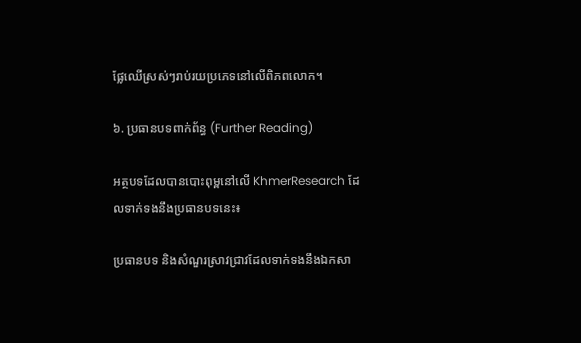ផ្លែឈើស្រស់ៗរាប់រយប្រភេទនៅលើពិភពលោក។

៦. ប្រធានបទពាក់ព័ន្ធ (Further Reading)

អត្ថបទដែលបានបោះពុម្ពនៅលើ KhmerResearch ដែលទាក់ទងនឹងប្រធានបទនេះ៖

ប្រធានបទ និងសំណួរស្រាវជ្រាវដែលទាក់ទងនឹងឯកសា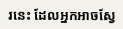រនេះ ដែលអ្នកអាចស្វែ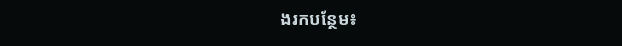ងរកបន្ថែម៖